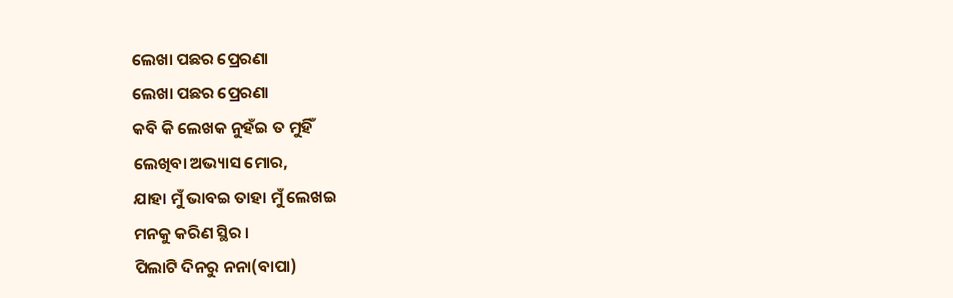ଲେଖା ପଛର ପ୍ରେରଣା
ଲେଖା ପଛର ପ୍ରେରଣା
କବି କି ଲେଖକ ନୁହଁଇ ତ ମୁହିଁ
ଲେଖିବା ଅଭ୍ୟାସ ମୋର,
ଯାହା ମୁଁ ଭାବଇ ତାହା ମୁଁ ଲେଖଇ
ମନକୁ କରିଣ ସ୍ଥିର ।
ପିଲାଟି ଦିନରୁ ନନା(ବାପା)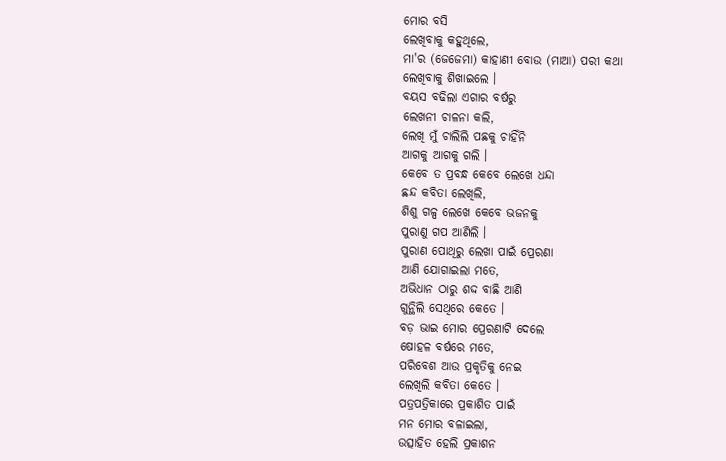ମୋର ବସି
ଲେଖିବାକୁ କହୁଥିଲେ,
ମା'ର (ଜେଜେମା) କାହାଣୀ ବୋଉ (ମାଆ) ପରୀ କଥା
ଲେଖିବାକୁ ଶିଖାଇଲେ ।
ବୟସ ବଢିଲା ଏଗାର ବର୍ଷରୁ
ଲେଖନୀ ଚାଳନା କଲି,
ଲେଖି ମୁଁ ଚାଲିଲି ପଛକୁ ଚାହିଁନି
ଆଗକୁ ଆଗକୁ ଗଲି ।
କେବେ ତ ପ୍ରବନ୍ଧ କେବେ ଲେଖେ ଧନ୍ଦା
ଛନ୍ଦ କବିତା ଲେଖିଲି,
ଶିଶୁ ଗଳ୍ପ ଲେଖେ କେବେ ଭଜନକୁ
ପୁରାଣୁ ଗପ ଆଣିଲି ।
ପୁରାଣ ପୋଥିରୁ ଲେଖା ପାଇଁ ପ୍ରେରଣା
ଆଣି ଯୋଗାଇଲା ମତେ,
ଅଭିଧାନ ଠାରୁ ଶଦ୍ଦ ବାଛି ଆଣି
ଗୁନ୍ଥିଲି ସେଥିରେ କେତେ ।
ବଡ଼ ଭାଇ ମୋର ପ୍ରେରଣାଟି ଦେଲେ
ଷୋହଳ ବର୍ଷରେ ମତେ,
ପରିବେଶ ଆଉ ପ୍ରକୃତିକୁ ନେଇ
ଲେଖିଲି କବିତା କେତେ ।
ପତ୍ରପତ୍ରିକାରେ ପ୍ରକାଶିତ ପାଇଁ
ମନ ମୋର ବଳାଇଲା,
ଉତ୍ସାହିତ ହେଲି ପ୍ରକାଶନ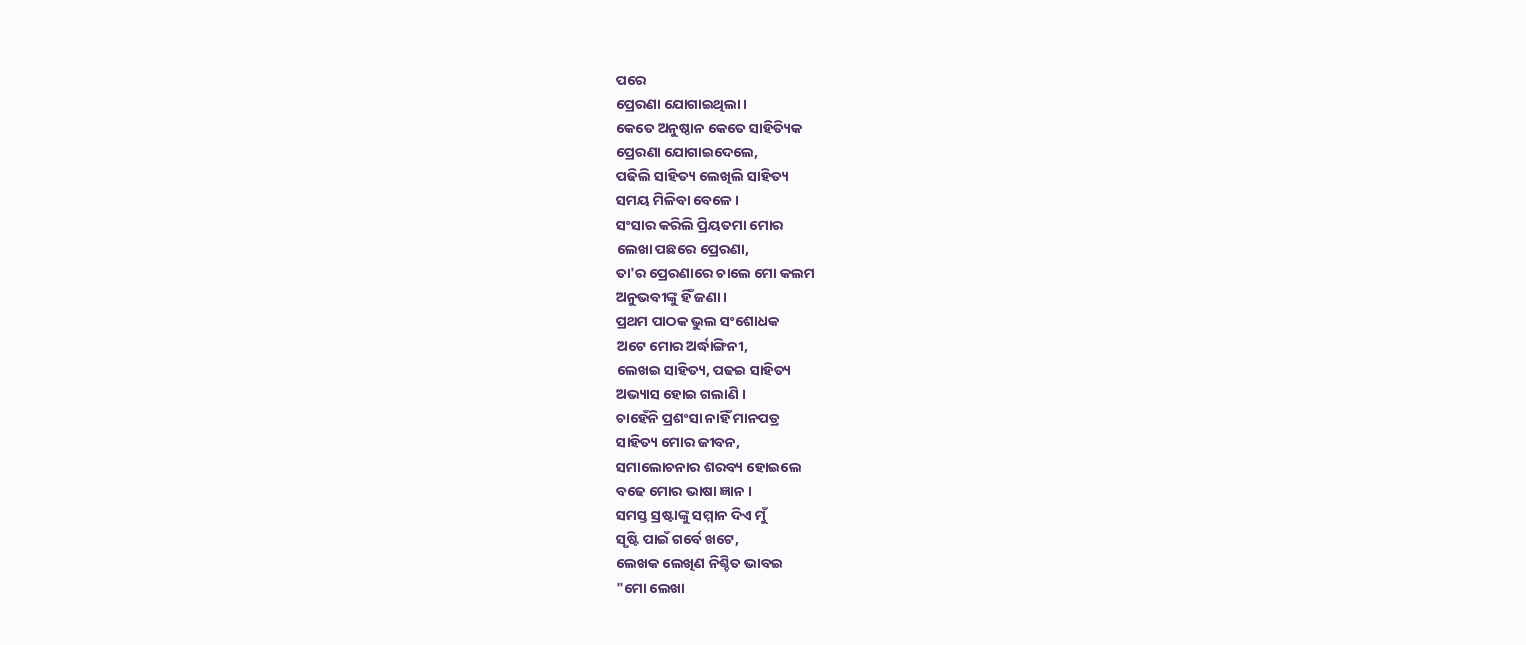ପରେ
ପ୍ରେରଣା ଯୋଗାଇଥିଲା ।
କେତେ ଅନୁଷ୍ଠାନ କେତେ ସାହିତ୍ୟିକ
ପ୍ରେରଣା ଯୋଗାଇଦେଲେ,
ପଢିଲି ସାହିତ୍ୟ ଲେଖିଲି ସାହିତ୍ୟ
ସମୟ ମିଳିବା ବେଳେ ।
ସଂସାର କରିଲି ପ୍ରିୟତମା ମୋର
ଲେଖା ପଛରେ ପ୍ରେରଣା,
ତା'ର ପ୍ରେରଣାରେ ଚାଲେ ମୋ କଲମ
ଅନୁଭବୀଙ୍କୁ ହିଁ ଜଣା ।
ପ୍ରଥମ ପାଠକ ଭୁଲ ସଂଶୋଧକ
ଅଟେ ମୋର ଅର୍ଦ୍ଧାଙ୍ଗିନୀ,
ଲେଖଇ ସାହିତ୍ୟ, ପଢଇ ସାହିତ୍ୟ
ଅଭ୍ୟାସ ହୋଇ ଗଲାଣି ।
ଚାହେଁନି ପ୍ରଶଂସା ନାହିଁ ମାନପତ୍ର
ସାହିତ୍ୟ ମୋର ଜୀବନ,
ସମାଲୋଚନାର ଶରବ୍ୟ ହୋଇଲେ
ବଢେ ମୋର ଭାଷା ଜ୍ଞାନ ।
ସମସ୍ତ ସ୍ରଷ୍ଟାଙ୍କୁ ସମ୍ମାନ ଦିଏ ମୁଁ
ସୃଷ୍ଟି ପାଇଁ ଗର୍ବେ ଖଟେ,
ଲେଖକ ଲେଖିଣ ନିଶ୍ଚିତ ଭାବଇ
"ମୋ ଲେଖା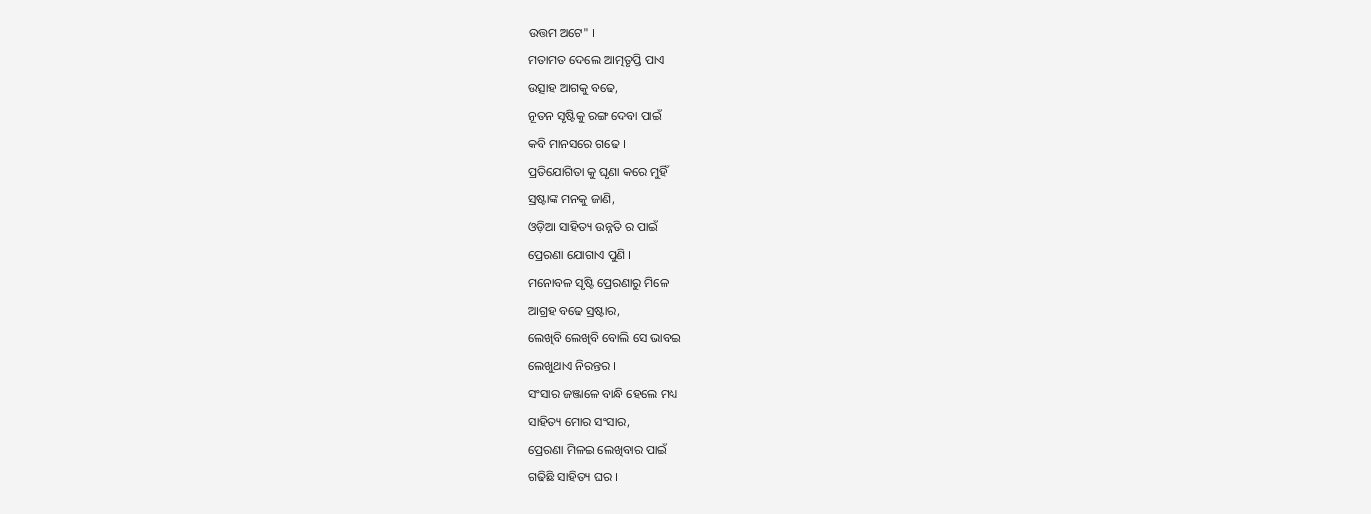ଉତ୍ତମ ଅଟେ" ।
ମତାମତ ଦେଲେ ଆତ୍ମତୃପ୍ତି ପାଏ
ଉତ୍ସାହ ଆଗକୁ ବଢେ,
ନୂତନ ସୃଷ୍ଟିକୁ ରଙ୍ଗ ଦେବା ପାଇଁ
କବି ମାନସରେ ଗଢେ ।
ପ୍ରତିଯୋଗିତା କୁ ଘୃଣା କରେ ମୁହିଁ
ସ୍ରଷ୍ଟାଙ୍କ ମନକୁ ଜାଣି,
ଓଡ଼ିଆ ସାହିତ୍ୟ ଉନ୍ନତି ର ପାଇଁ
ପ୍ରେରଣା ଯୋଗାଏ ପୁଣି ।
ମନୋବଳ ସୃଷ୍ଟି ପ୍ରେରଣାରୁ ମିଳେ
ଆଗ୍ରହ ବଢେ ସ୍ରଷ୍ଟାର,
ଲେଖିବି ଲେଖିବି ବୋଲି ସେ ଭାବଇ
ଲେଖୁଥାଏ ନିରନ୍ତର ।
ସଂସାର ଜଞ୍ଜାଳେ ବାନ୍ଧି ହେଲେ ମଧ୍ୟ
ସାହିତ୍ୟ ମୋର ସଂସାର,
ପ୍ରେରଣା ମିଳଇ ଲେଖିବାର ପାଇଁ
ଗଢିଛି ସାହିତ୍ୟ ଘର ।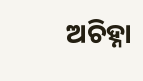ଅଚିହ୍ନା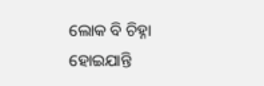ଲୋକ ବି ଚିହ୍ନା ହୋଇଯାନ୍ତି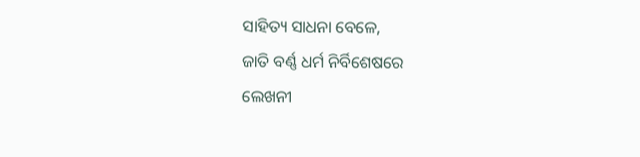ସାହିତ୍ୟ ସାଧନା ବେଳେ,
ଜାତି ବର୍ଣ୍ଣ ଧର୍ମ ନିର୍ବିଶେଷରେ
ଲେଖନୀ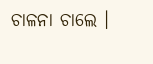ଚାଳନା ଚାଲେ ।